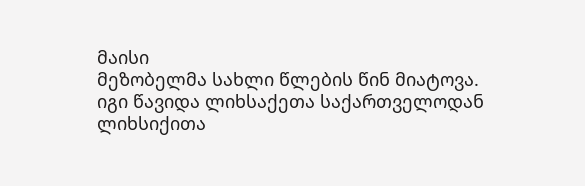მაისი
მეზობელმა სახლი წლების წინ მიატოვა.
იგი წავიდა ლიხსაქეთა საქართველოდან
ლიხსიქითა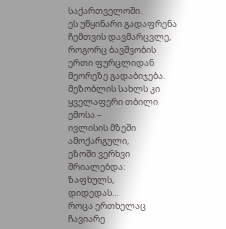საქართველოში.
ეს უწყინარი გადაფრენა ჩემთვის დავმარცვლე,
როგორც ბავშვობის ერთი ფურცლიდან
მეორეზე გადაბიჯება.
მეზობლის სახლს კი ყველაფერი თბილი ემოსა –
ივლისის მზეში ამოქარგული,
ეზოში ვერხვი შრიალებდა:
ზაფხულს,
დიდედას…
როცა ერთხელაც ჩავიარე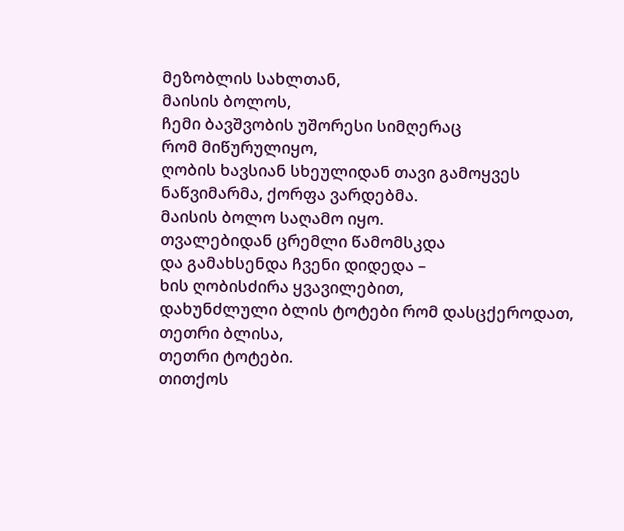მეზობლის სახლთან,
მაისის ბოლოს,
ჩემი ბავშვობის უშორესი სიმღერაც
რომ მიწურულიყო,
ღობის ხავსიან სხეულიდან თავი გამოყვეს
ნაწვიმარმა, ქორფა ვარდებმა.
მაისის ბოლო საღამო იყო.
თვალებიდან ცრემლი წამომსკდა
და გამახსენდა ჩვენი დიდედა –
ხის ღობისძირა ყვავილებით,
დახუნძლული ბლის ტოტები რომ დასცქეროდათ,
თეთრი ბლისა,
თეთრი ტოტები.
თითქოს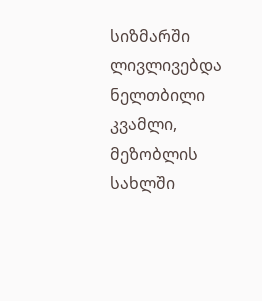სიზმარში ლივლივებდა ნელთბილი კვამლი,
მეზობლის სახლში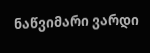ნაწვიმარი ვარდი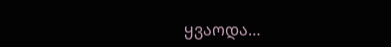ყვაოდა…